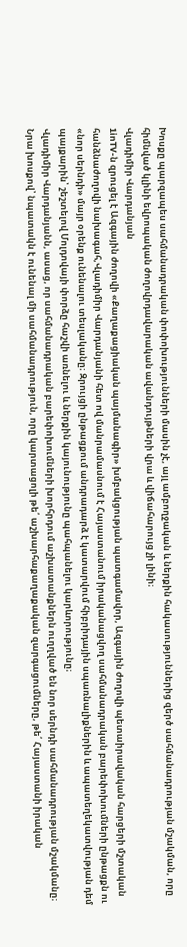Խոսքը պարզապես սահմանադրական փոփոխությունների մասին չէ, այլ ամբողջական և ներքին հակասություններից զերծ սահմանադրության մշակման, որը հիմնված կլինի եվրոպական ժողովրդավարական ավանդույթների վրա և վիճահարույց չի լինի։
Վլադիմիր Վարդանյան
1inTV-ն զրուցել է Ազգային ժողովի «Քաղաքացիական պայմանագիր» խմբակցության պատգամավոր, Ազգային ժողովի պետաիրավական հարցերի մշտական հանձնաժողովի նախագահ,Վլադիմիր Վարդանյանի հետ ով մանրամասնում է Հայաստանում իրականացվող սահմանադրական բարեփոխումների ընթացքն ու «նոր սերնդի» մայր օրենք ունենալու տեսլականը։ Զրույցի ընթացքում անդրադարձ է կատարվում հիբրիդային սպառնալիքներին և ապատեղեկատվության դեմ պայքարին՝ շեշտելով Մոլդովայի փորձը հաշվի առնելու և ներքին կայունությունը պահպանելու կարևորությունը։
Վլադիմիր Վարդանյանն, ասաց, որ սահմանադրական բարեփոխումների խորհրդում աշխատանքներն ուղղված են նոր սերնդի սահմանադրության մշակմանը։ Նրա խոսքով՝ նպատակն է ունենալ մի սահմանադրություն, որը կարտացոլի թե՛ աշխարհաքաղաքական զարգացումները, թե՛ Հայաստանի իրական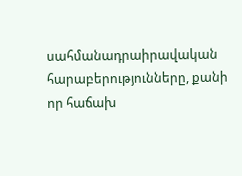սահմանադրաիրավական հարաբերությունները, քանի որ հաճախ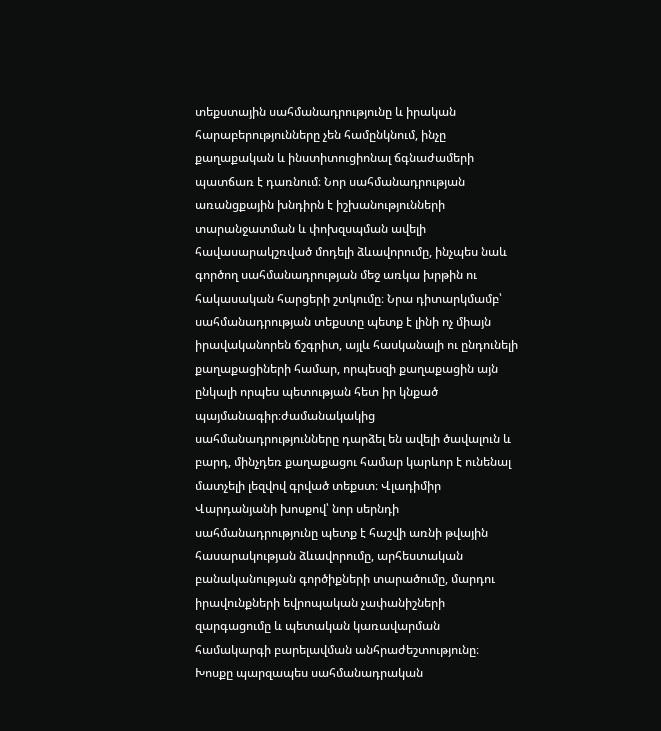տեքստային սահմանադրությունը և իրական հարաբերությունները չեն համընկնում, ինչը քաղաքական և ինստիտուցիոնալ ճգնաժամերի պատճառ է դառնում։ Նոր սահմանադրության առանցքային խնդիրն է իշխանությունների տարանջատման և փոխզսպման ավելի հավասարակշռված մոդելի ձևավորումը, ինչպես նաև գործող սահմանադրության մեջ առկա խրթին ու հակասական հարցերի շտկումը։ Նրա դիտարկմամբ՝ սահմանադրության տեքստը պետք է լինի ոչ միայն իրավականորեն ճշգրիտ, այլև հասկանալի ու ընդունելի քաղաքացիների համար, որպեսզի քաղաքացին այն ընկալի որպես պետության հետ իր կնքած պայմանագիր։ժամանակակից սահմանադրությունները դարձել են ավելի ծավալուն և բարդ, մինչդեռ քաղաքացու համար կարևոր է ունենալ մատչելի լեզվով գրված տեքստ։ Վլադիմիր Վարդանյանի խոսքով՝ նոր սերնդի սահմանադրությունը պետք է հաշվի առնի թվային հասարակության ձևավորումը, արհեստական բանականության գործիքների տարածումը, մարդու իրավունքների եվրոպական չափանիշների զարգացումը և պետական կառավարման համակարգի բարելավման անհրաժեշտությունը։
Խոսքը պարզապես սահմանադրական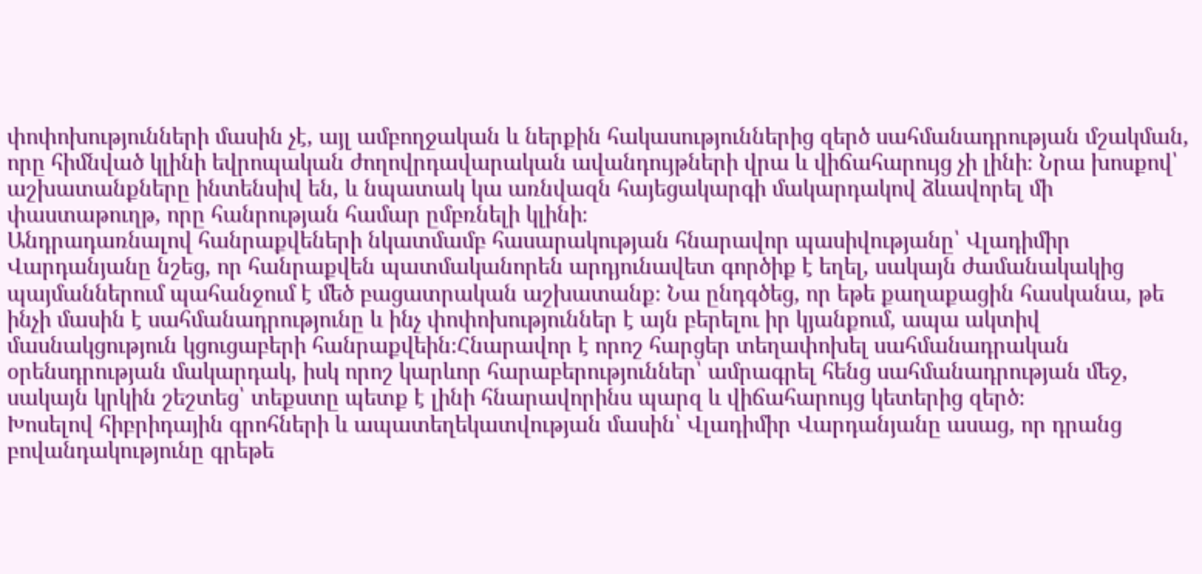փոփոխությունների մասին չէ, այլ ամբողջական և ներքին հակասություններից զերծ սահմանադրության մշակման, որը հիմնված կլինի եվրոպական ժողովրդավարական ավանդույթների վրա և վիճահարույց չի լինի։ Նրա խոսքով՝ աշխատանքները ինտենսիվ են, և նպատակ կա առնվազն հայեցակարգի մակարդակով ձևավորել մի փաստաթուղթ, որը հանրության համար ըմբռնելի կլինի։
Անդրադառնալով հանրաքվեների նկատմամբ հասարակության հնարավոր պասիվությանը՝ Վլադիմիր Վարդանյանը նշեց, որ հանրաքվեն պատմականորեն արդյունավետ գործիք է եղել, սակայն ժամանակակից պայմաններում պահանջում է մեծ բացատրական աշխատանք։ Նա ընդգծեց, որ եթե քաղաքացին հասկանա, թե ինչի մասին է սահմանադրությունը և ինչ փոփոխություններ է այն բերելու իր կյանքում, ապա ակտիվ մասնակցություն կցուցաբերի հանրաքվեին։Հնարավոր է որոշ հարցեր տեղափոխել սահմանադրական օրենսդրության մակարդակ, իսկ որոշ կարևոր հարաբերություններ՝ ամրագրել հենց սահմանադրության մեջ, սակայն կրկին շեշտեց՝ տեքստը պետք է լինի հնարավորինս պարզ և վիճահարույց կետերից զերծ։
Խոսելով հիբրիդային գրոհների և ապատեղեկատվության մասին՝ Վլադիմիր Վարդանյանը ասաց, որ դրանց բովանդակությունը գրեթե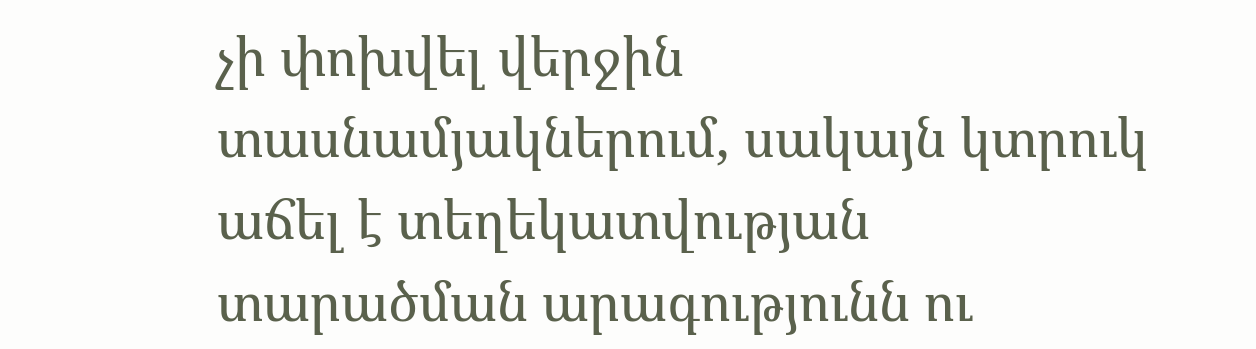չի փոխվել վերջին տասնամյակներում, սակայն կտրուկ աճել է տեղեկատվության տարածման արագությունն ու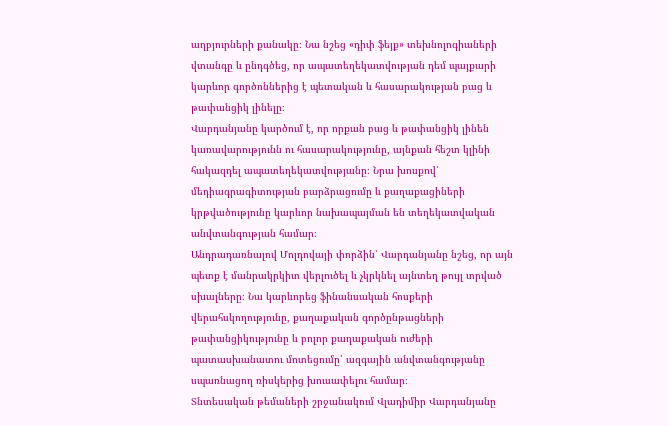աղբյուրների քանակը։ Նա նշեց «դիփ ֆեյք» տեխնոլոգիաների վտանգը և ընդգծեց, որ ապատեղեկատվության դեմ պայքարի կարևոր գործոններից է պետական և հասարակության բաց և թափանցիկ լինելը։
Վարդանյանը կարծում է, որ որքան բաց և թափանցիկ լինեն կառավարությունն ու հասարակությունը, այնքան հեշտ կլինի հակազդել ապատեղեկատվությանը։ Նրա խոսքով՝ մեդիագրագիտության բարձրացումը և քաղաքացիների կրթվածությունը կարևոր նախապայման են տեղեկատվական անվտանգության համար։
Անդրադառնալով Մոլդովայի փորձին՝ Վարդանյանը նշեց, որ այն պետք է մանրակրկիտ վերլուծել և չկրկնել այնտեղ թույլ տրված սխալները։ Նա կարևորեց ֆինանսական հոսքերի վերահսկողությունը, քաղաքական գործընթացների թափանցիկությունը և բոլոր քաղաքական ուժերի պատասխանատու մոտեցումը՝ ազգային անվտանգությանը սպառնացող ռիսկերից խուսափելու համար։
Տնտեսական թեմաների շրջանակում Վլադիմիր Վարդանյանը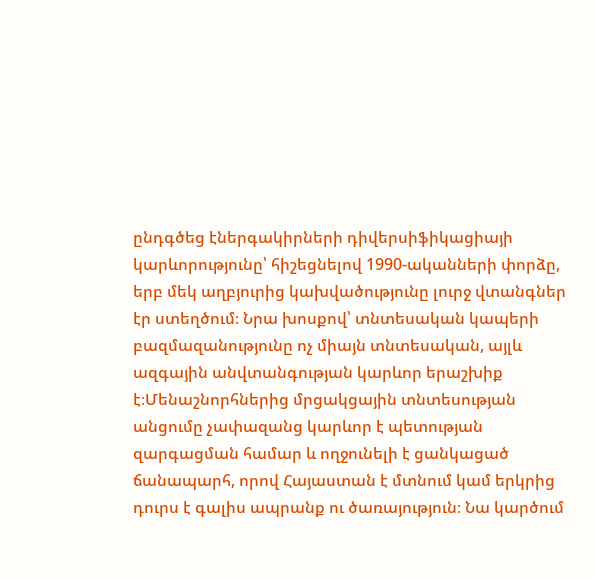ընդգծեց էներգակիրների դիվերսիֆիկացիայի կարևորությունը՝ հիշեցնելով 1990-ականների փորձը, երբ մեկ աղբյուրից կախվածությունը լուրջ վտանգներ էր ստեղծում։ Նրա խոսքով՝ տնտեսական կապերի բազմազանությունը ոչ միայն տնտեսական, այլև ազգային անվտանգության կարևոր երաշխիք է։Մենաշնորհներից մրցակցային տնտեսության անցումը չափազանց կարևոր է պետության զարգացման համար և ողջունելի է ցանկացած ճանապարհ, որով Հայաստան է մտնում կամ երկրից դուրս է գալիս ապրանք ու ծառայություն։ Նա կարծում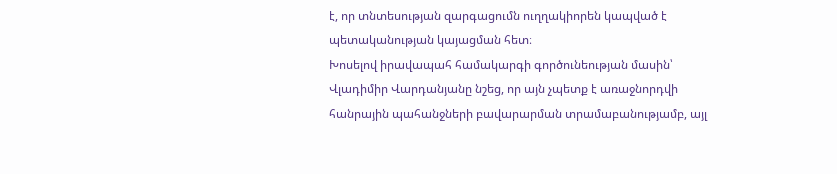է, որ տնտեսության զարգացումն ուղղակիորեն կապված է պետականության կայացման հետ։
Խոսելով իրավապահ համակարգի գործունեության մասին՝ Վլադիմիր Վարդանյանը նշեց, որ այն չպետք է առաջնորդվի հանրային պահանջների բավարարման տրամաբանությամբ, այլ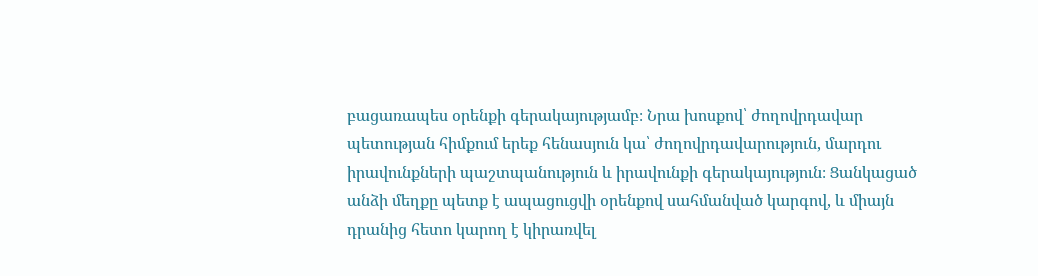բացառապես օրենքի գերակայությամբ։ Նրա խոսքով՝ ժողովրդավար պետության հիմքում երեք հենասյուն կա՝ ժողովրդավարություն, մարդու իրավունքների պաշտպանություն և իրավունքի գերակայություն։ Ցանկացած անձի մեղքը պետք է ապացուցվի օրենքով սահմանված կարգով, և միայն դրանից հետո կարող է կիրառվել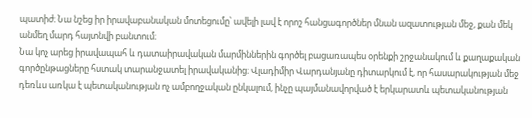պատիժ։ Նա նշեց իր իրավաբանական մոտեցումը՝ ավելի լավ է որոշ հանցագործներ մնան ազատության մեջ, քան մեկ անմեղ մարդ հայտնվի բանտում։
Նա կոչ արեց իրավապահ և դատաիրավական մարմիններին գործել բացառապես օրենքի շրջանակում և քաղաքական գործընթացները հստակ տարանջատել իրավականից։ Վլադիմիր Վարդանյանը դիտարկում է, որ հասարակության մեջ դեռևս առկա է պետականության ոչ ամբողջական ընկալում, ինչը պայմանավորված է երկարատև պետականության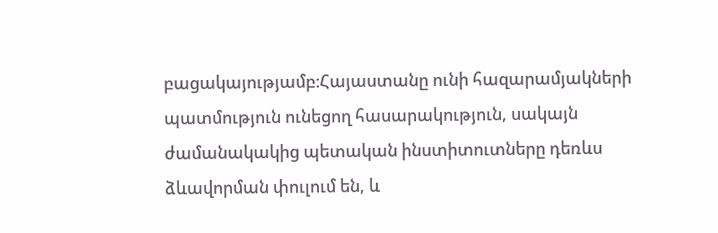բացակայությամբ։Հայաստանը ունի հազարամյակների պատմություն ունեցող հասարակություն, սակայն ժամանակակից պետական ինստիտուտները դեռևս ձևավորման փուլում են, և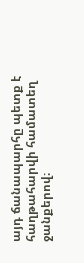այդ ճանապարհը պետք է հաղթահարվի համատեղ ջանքերով։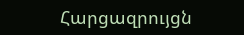Հարցազրույցն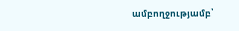ամբողջությամբ՝